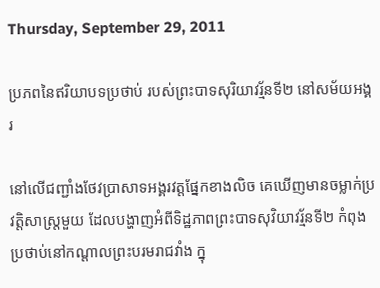Thursday, September 29, 2011

ប្រភពនៃឥរិយាបទប្រថាប់ របស់ព្រះបាទសុរិយាវរ្ម័នទី២ នៅសម័យអង្គរ

នៅលើជញ្ជាំងថែវប្រាសាទអង្គរវត្តផ្នែកខាងលិច គេឃើញមានចម្លាក់ប្រវត្តិសាស្ត្រមួយ ដែលបង្ហាញអំពីទិដ្ឋភាពព្រះបាទសុវិយាវរ្ម័នទី២ កំពុងប្រថាប់នៅកណ្តាលព្រះបរមរាជវាំង ក្នុ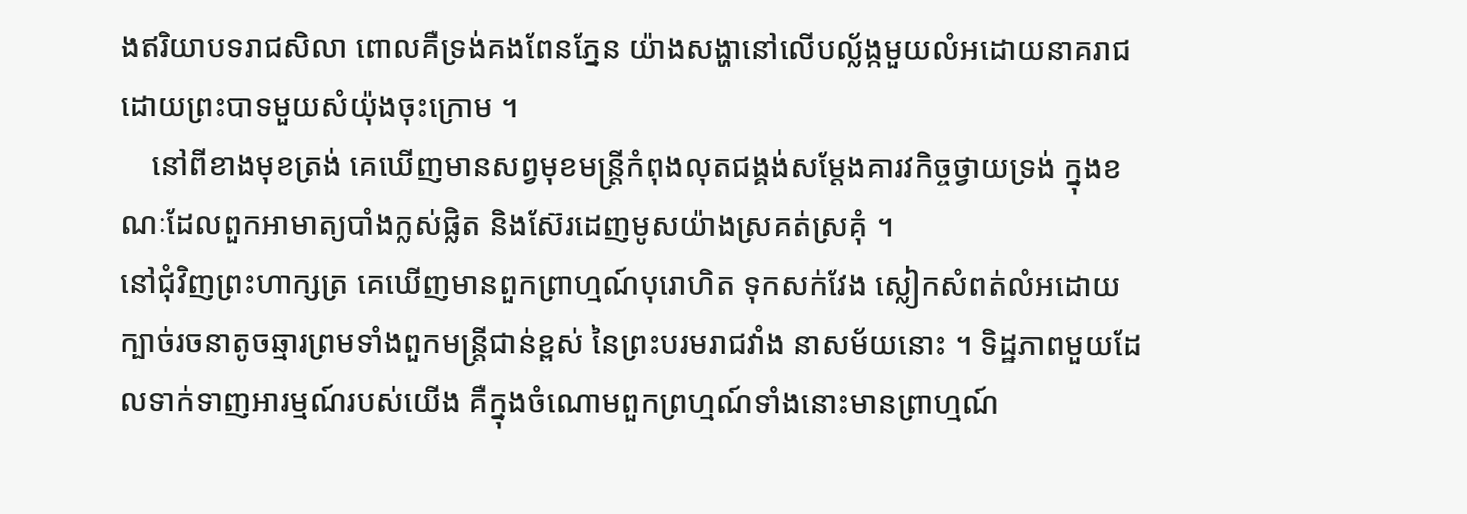ងឥរិយាបទរាជសិលា ពោលគឺទ្រង់គងពែនភ្នែន យ៉ាងសង្ហានៅលើបល្ល័ង្កមួយលំអដោយនាគរាជ ដោយព្រះបាទមួយសំយ៉ុងចុះក្រោម ។
    នៅពីខាងមុខត្រង់ គេឃើញមានសព្វមុខមន្ត្រីកំពុងលុតជង្គង់សម្តែងគារវកិច្ចថ្វាយទ្រង់ ក្នុងខណៈដែលពួកអាមាត្យបាំងក្លស់ផ្លិត និងស៊ែរដេញមូសយ៉ាងស្រគត់ស្រគុំ ។
នៅជុំវិញព្រះហាក្សត្រ គេឃើញមានពួកព្រាហ្មណ៍បុរោហិត ទុកសក់វែង ស្លៀកសំពត់លំអដោយក្បាច់រចនាតូចឆ្មារព្រមទាំងពួកមន្ត្រីជាន់ខ្ពស់ នៃព្រះបរមរាជវាំង នាសម័យនោះ ។ ទិដ្ឋភាពមួយដែលទាក់ទាញអារម្មណ៍របស់យើង គឺក្នុងចំណោមពួកព្រហ្មណ៍ទាំងនោះមានព្រាហ្មណ៍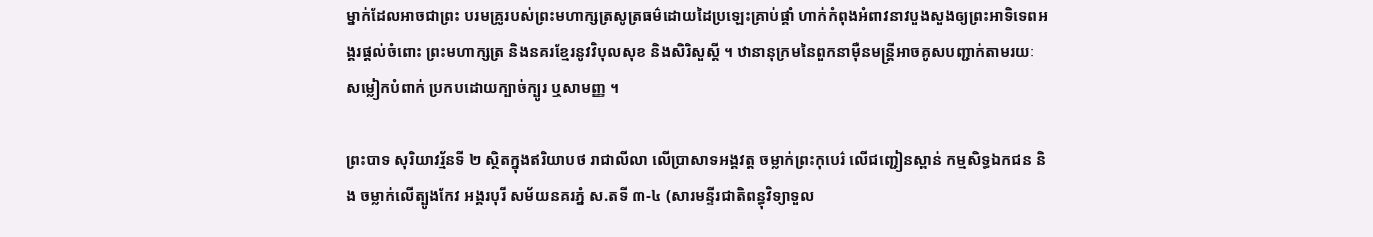ម្នាក់ដែលអាចជាព្រះ បរមគ្រូរបស់ព្រះមហាក្សត្រសូត្រធម៌ដោយដៃប្រឡេះគ្រាប់ផ្គាំ ហាក់កំពុងអំពាវនាវបួងសួងឲ្យព្រះអាទិទេពអង្គរផ្តល់ចំពោះ ព្រះមហាក្សត្រ និងនគរខ្មែរនូវវិបុលសុខ និងសិរិសួស្តី ។ ឋានានុក្រមនៃពួកនាម៉ឺនមន្ត្រីអាចគូសបញ្ជាក់តាមរយៈសម្លៀកបំពាក់ ប្រកបដោយក្បាច់ក្បូរ ឬសាមញ្ញ ។

ព្រះបាទ សុរិយាវរ្ម័នទី ២ ស្ថិតក្នុងឥរិយាបថ រាជាលីលា លើប្រាសាទអង្គវត្ត ចម្លាក់ព្រះកុបេរ៌ លើជញ្ជៀនស្ពាន់ កម្មសិទ្ធឯកជន និង ចម្លាក់លើត្បូងកែវ អង្គរបុរី សម័យនគរភ្នំ ស.តទី ៣-៤ (សារមន្ទីរជាតិពន្ធុវិទ្យាទួល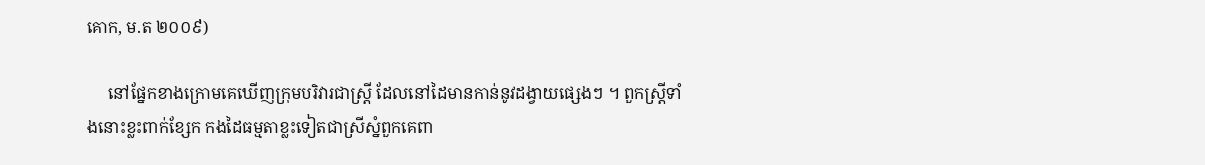គោក, ម.ត ២០០៩)

     នៅផ្នែកខាងក្រោមគេឃើញក្រុមបរិវារជាស្ត្រី ដែលនៅដៃមានកាន់នូវដង្វាយផ្សេងៗ ។ ពួកស្ត្រីទាំងនោះខ្លះពាក់ខ្សែក កងដៃធម្មតាខ្លះទៀតជាស្រីស្នំពួកគេពា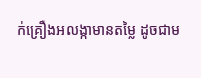ក់គ្រឿងអលង្កាមានតម្លៃ ដូចជាម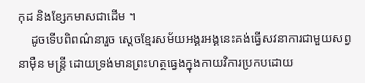កុដ និងខ្សែកមាសជាដើម ។
    ដូចទើបពិពណ៌នារួច ស្តេចខ្មែរសម័យអង្គរអង្គនេះគង់ធ្វើសវនាការជាមួយសព្វនាម៉ឺន មន្ត្រី ដោយទ្រង់មានព្រះហត្ថធ្វេងក្នុងកាយវិការប្រកបដោយ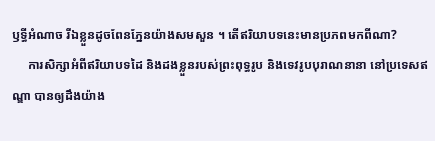ឫទ្ធីអំណាច រីឯខ្លួនដូចពែនភ្នែនយ៉ាងសមសួន ។ តើឥរិយាបទនេះមានប្រភពមកពីណា?
     ការសិក្សាអំពីឥរិយាបទដៃ និងដងខ្លួនរបស់ព្រះពុទ្ធរូប និងទេវរូបបុរាណនានា នៅប្រទេសឥណ្ឌា បានឲ្យដឹងយ៉ាង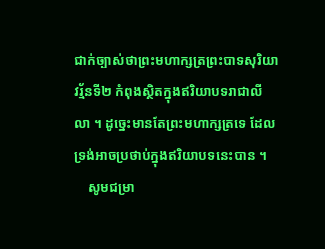ជាក់ច្បាស់ថាព្រះមហាក្សត្រព្រះបាទសុរិយាវរ្ម័នទី២ កំពុងស្ថិតក្នុងឥរិយាបទរាជាលីលា ។ ដូច្នេះមានតែព្រះមហាក្សត្រទេ ដែលទ្រង់អាចប្រថាប់ក្នុងឥរិយាបទនេះបាន ។
    សូមជម្រា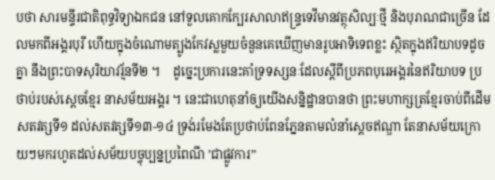បថា សារមន្ទីរជាតិពុទ្ធវិទ្យាឯកជន នៅទួលគោកក្បែរសាលាឥន្ទ្រទេវីមានវត្ថុសិល្បៈថ្មី និងបុរាណជាច្រើន ដែលមកពីអង្គរបុរី ហើយក្នុងចំណោមត្បូងកែវស្លមួយចំនួនគេឃើញមានរូបអាទិទេពខ្លះ ស្ថិតក្នុងឥរិយាបទដូចគ្នា នឹងព្រះបាទសុរិយាវរ្ម័នទី២ ។    ដូច្នេះប្រការនេះគាំទ្រទស្សនៈដែលស្តីពីប្រភពបុរេអង្គរនៃឥរិយាបទ ប្រថាប់របស់ស្តេចខ្មែរ នាសម័យអង្គរ ។ នេះជាហេតុនាំឲ្យយើងសន្និដ្ឋានបានថា ព្រះមហាក្សត្រខ្មែរចាប់ពីដើមសតវត្សទី១ ដល់សតវត្សទី១៣-១៤ ទ្រង់រមែងតែប្រថាប់ពែនភ្នែនតាមលំនាំស្តេចឥណ្ឌា តែនាសម័យក្រោយៗមករហូតដល់សម័យបច្ចុប្បន្នប្រពៃណី ’ជាផ្លូវការ”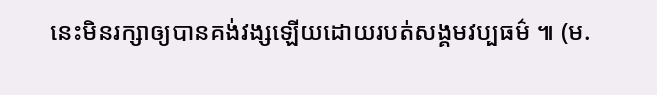នេះមិនរក្សាឲ្យបានគង់វង្សឡើយដោយរបត់សង្គមវប្បធម៌ ៕ (ម.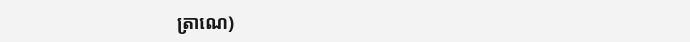ត្រាណេ)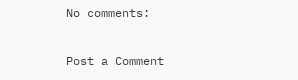No comments:

Post a Comment